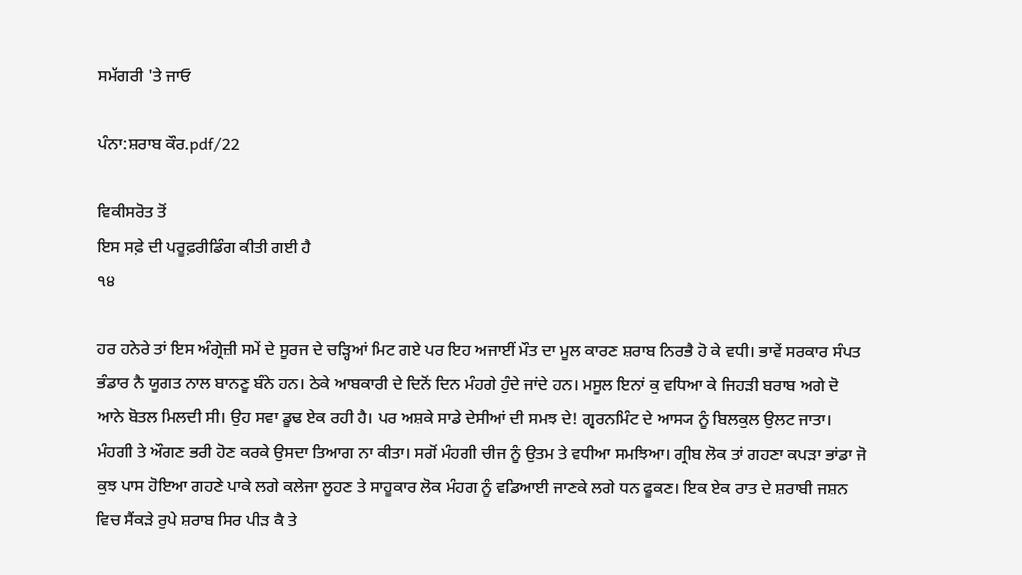ਸਮੱਗਰੀ 'ਤੇ ਜਾਓ

ਪੰਨਾ:ਸ਼ਰਾਬ ਕੌਰ.pdf/22

ਵਿਕੀਸਰੋਤ ਤੋਂ
ਇਸ ਸਫ਼ੇ ਦੀ ਪਰੂਫ਼ਰੀਡਿੰਗ ਕੀਤੀ ਗਈ ਹੈ
੧੪

ਹਰ ਹਨੇਰੇ ਤਾਂ ਇਸ ਅੰਗ੍ਰੇਜ਼ੀ ਸਮੇਂ ਦੇ ਸੂਰਜ ਦੇ ਚੜ੍ਹਿਆਂ ਮਿਟ ਗਏ ਪਰ ਇਹ ਅਜਾਈਂ ਮੌਤ ਦਾ ਮੂਲ ਕਾਰਣ ਸ਼ਰਾਬ ਨਿਰਭੈ ਹੋ ਕੇ ਵਧੀ। ਭਾਵੇਂ ਸਰਕਾਰ ਸੰਪਤ ਭੰਡਾਰ ਨੈ ਯੂਗਤ ਨਾਲ ਬਾਨਣੂ ਬੰਨੇ ਹਨ। ਠੇਕੇ ਆਬਕਾਰੀ ਦੇ ਦਿਨੋਂ ਦਿਨ ਮੰਹਗੇ ਹੁੰਦੇ ਜਾਂਦੇ ਹਨ। ਮਸੂਲ ਇਨਾਂ ਕੁ ਵਧਿਆ ਕੇ ਜਿਹੜੀ ਬਰਾਬ ਅਗੇ ਦੋ ਆਨੇ ਬੋਤਲ ਮਿਲਦੀ ਸੀ। ਉਹ ਸਵਾ ਡੂਢ ਏਕ ਰਹੀ ਹੈ। ਪਰ ਅਸ਼ਕੇ ਸਾਡੇ ਦੇਸੀਆਂ ਦੀ ਸਮਝ ਦੇ! ਗ੍ਵਰਨਮਿੰਟ ਦੇ ਆਸ੍ਯ ਨੂੰ ਬਿਲਕੁਲ ਉਲਟ ਜਾਤਾ। ਮੰਹਗੀ ਤੇ ਔਗਣ ਭਰੀ ਹੋਣ ਕਰਕੇ ਉਸਦਾ ਤਿਆਗ ਨਾ ਕੀਤਾ। ਸਗੋਂ ਮੰਹਗੀ ਚੀਜ ਨੂੰ ਉਤਮ ਤੇ ਵਧੀਆ ਸਮਝਿਆ। ਗ੍ਰੀਬ ਲੋਕ ਤਾਂ ਗਹਣਾ ਕਪੜਾ ਭਾਂਡਾ ਜੋ ਕੁਝ ਪਾਸ ਹੋਇਆ ਗਹਣੇ ਪਾਕੇ ਲਗੇ ਕਲੇਜਾ ਲੂਹਣ ਤੇ ਸਾਹੂਕਾਰ ਲੋਕ ਮੰਹਗ ਨੂੰ ਵਡਿਆਈ ਜਾਣਕੇ ਲਗੇ ਧਨ ਫੂਕਣ। ਇਕ ਏਕ ਰਾਤ ਦੇ ਸ਼ਰਾਬੀ ਜਸ਼ਨ ਵਿਚ ਸੈਂਕੜੇ ਰੁਪੇ ਸ਼ਰਾਬ ਸਿਰ ਪੀੜ ਕੈ ਤੇ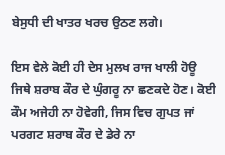ਬੇਸੁਧੀ ਦੀ ਖਾਤਰ ਖਰਚ ਉਠਣ ਲਗੇ।

ਇਸ ਵੇਲੇ ਕੋਈ ਹੀ ਦੇਸ ਮੁਲਖ ਰਾਜ ਖਾਲੀ ਹੋਊ ਜਿਥੇ ਸ਼ਰਾਬ ਕੌਰ ਦੇ ਘੁੰਗਰੂ ਨਾ ਛਣਕਦੇ ਹੋਣ। ਕੋਈ ਕੌਮ ਅਜੇਹੀ ਨਾ ਹੋਵੇਗੀ, ਜਿਸ ਵਿਚ ਗੁਪਤ ਜਾਂ ਪਰਗਟ ਸ਼ਰਾਬ ਕੌਰ ਦੇ ਡੇਰੇ ਨਾ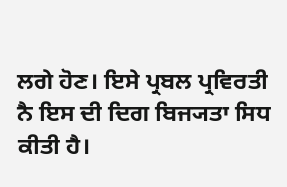ਲਗੇ ਹੋਣ। ਇਸੇ ਪ੍ਰਬਲ ਪ੍ਰਵਿਰਤੀ ਨੈ ਇਸ ਦੀ ਦਿਗ ਬਿਜ੍ਯਤਾ ਸਿਧ ਕੀਤੀ ਹੈ।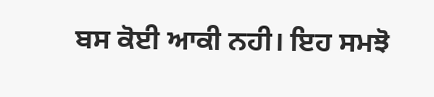ਬਸ ਕੋਈ ਆਕੀ ਨਹੀ। ਇਹ ਸਮਝੋ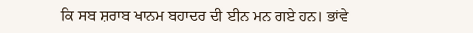ਕਿ ਸਬ ਸ਼ਰਾਬ ਖਾਨਮ ਬਹਾਦਰ ਦੀ ਈਨ ਮਨ ਗਏ ਹਨ। ਭਾਂਵੇ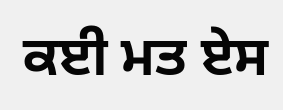ਕਈ ਮਤ ਏਸ